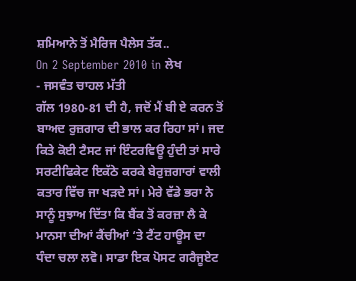ਸ਼ਮਿਆਨੇ ਤੋਂ ਮੈਰਿਜ ਪੈਲੇਸ ਤੱਕ..
On 2 September 2010 in ਲੇਖ
- ਜਸਵੰਤ ਚਾਹਲ ਮੱਤੀ
ਗੱਲ 1980-81 ਦੀ ਹੈ, ਜਦੋਂ ਮੈਂ ਬੀ ਏ ਕਰਨ ਤੋਂ ਬਾਅਦ ਰੁਜ਼ਗਾਰ ਦੀ ਭਾਲ ਕਰ ਰਿਹਾ ਸਾਂ। ਜਦ ਕਿਤੇ ਕੋਈ ਟੈਸਟ ਜਾਂ ਇੰਟਰਵਿਊ ਹੁੰਦੀ ਤਾਂ ਸਾਰੇ ਸਰਟੀਫਿਕੇਟ ਇਕੱਠੇ ਕਰਕੇ ਬੇਰੁਜ਼ਗਾਰਾਂ ਵਾਲੀ ਕਤਾਰ ਵਿੱਚ ਜਾ ਖੜਦੇ ਸਾਂ। ਮੇਰੇ ਵੱਡੇ ਭਰਾ ਨੇ ਸਾਨੂੰ ਸੁਝਾਅ ਦਿੱਤਾ ਕਿ ਬੈਂਕ ਤੋਂ ਕਰਜ਼ਾ ਲੈ ਕੇ ਮਾਨਸਾ ਦੀਆਂ ਕੈਂਚੀਆਂ ‘ਤੇ ਟੈਂਟ ਹਾਊਸ ਦਾ ਧੰਦਾ ਚਲਾ ਲਵੋ। ਸਾਡਾ ਇਕ ਪੋਸਟ ਗਰੈਜੂਏਟ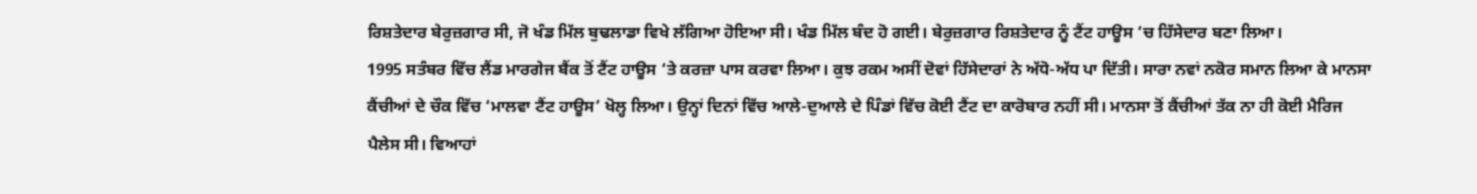ਰਿਸ਼ਤੇਦਾਰ ਬੇਰੁਜ਼ਗਾਰ ਸੀ, ਜੋ ਖੰਡ ਮਿੱਲ ਬੁਢਲਾਡਾ ਵਿਖੇ ਲੱਗਿਆ ਹੋਇਆ ਸੀ। ਖੰਡ ਮਿੱਲ ਬੰਦ ਹੋ ਗਈ। ਬੇਰੁਜ਼ਗਾਰ ਰਿਸ਼ਤੇਦਾਰ ਨੂੰ ਟੈਂਟ ਹਾਊਸ ‘ਚ ਹਿੱਸੇਦਾਰ ਬਣਾ ਲਿਆ।
1995 ਸਤੰਬਰ ਵਿੱਚ ਲੈਂਡ ਮਾਰਗੇਜ ਬੈਂਕ ਤੋਂ ਟੈਂਟ ਹਾਊਸ ‘ਤੇ ਕਰਜ਼ਾ ਪਾਸ ਕਰਵਾ ਲਿਆ। ਕੁਝ ਰਕਮ ਅਸੀਂ ਦੋਵਾਂ ਹਿੱਸੇਦਾਰਾਂ ਨੇ ਅੱਧੋ-ਅੱਧ ਪਾ ਦਿੱਤੀ। ਸਾਰਾ ਨਵਾਂ ਨਕੋਰ ਸਮਾਨ ਲਿਆ ਕੇ ਮਾਨਸਾ ਕੈਂਚੀਆਂ ਦੇ ਚੌਕ ਵਿੱਚ ‘ਮਾਲਵਾ ਟੈਂਟ ਹਾਊਸ’ ਖੋਲ੍ਹ ਲਿਆ। ਉਨ੍ਹਾਂ ਦਿਨਾਂ ਵਿੱਚ ਆਲੇ-ਦੁਆਲੇ ਦੇ ਪਿੰਡਾਂ ਵਿੱਚ ਕੋਈ ਟੈਂਟ ਦਾ ਕਾਰੋਬਾਰ ਨਹੀਂ ਸੀ। ਮਾਨਸਾ ਤੋਂ ਕੈਂਚੀਆਂ ਤੱਕ ਨਾ ਹੀ ਕੋਈ ਮੈਰਿਜ ਪੈਲੇਸ ਸੀ। ਵਿਆਹਾਂ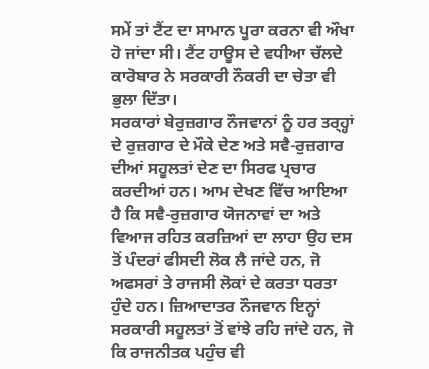ਸਮੇਂ ਤਾਂ ਟੈਂਟ ਦਾ ਸਾਮਾਨ ਪੂਰਾ ਕਰਨਾ ਵੀ ਔਖਾ ਹੋ ਜਾਂਦਾ ਸੀ। ਟੈਂਟ ਹਾਊਸ ਦੇ ਵਧੀਆ ਚੱਲਦੇ ਕਾਰੋਬਾਰ ਨੇ ਸਰਕਾਰੀ ਨੌਕਰੀ ਦਾ ਚੇਤਾ ਵੀ ਭੁਲਾ ਦਿੱਤਾ।
ਸਰਕਾਰਾਂ ਬੇਰੁਜ਼ਗਾਰ ਨੌਜਵਾਨਾਂ ਨੂੰ ਹਰ ਤਰ੍ਹ੍ਹਾਂ ਦੇ ਰੁਜ਼ਗਾਰ ਦੇ ਮੌਕੇ ਦੇਣ ਅਤੇ ਸਵੈ-ਰੁਜ਼ਗਾਰ ਦੀਆਂ ਸਹੂਲਤਾਂ ਦੇਣ ਦਾ ਸਿਰਫ ਪ੍ਰਚਾਰ ਕਰਦੀਆਂ ਹਨ। ਆਮ ਦੇਖਣ ਵਿੱਚ ਆਇਆ ਹੈ ਕਿ ਸਵੈ-ਰੁਜ਼ਗਾਰ ਯੋਜਨਾਵਾਂ ਦਾ ਅਤੇ ਵਿਆਜ ਰਹਿਤ ਕਰਜ਼ਿਆਂ ਦਾ ਲਾਹਾ ਉਹ ਦਸ ਤੋਂ ਪੰਦਰਾਂ ਫੀਸਦੀ ਲੋਕ ਲੈ ਜਾਂਦੇ ਹਨ, ਜੋ ਅਫਸਰਾਂ ਤੇ ਰਾਜਸੀ ਲੋਕਾਂ ਦੇ ਕਰਤਾ ਧਰਤਾ ਹੁੰਦੇ ਹਨ। ਜ਼ਿਆਦਾਤਰ ਨੌਜਵਾਨ ਇਨ੍ਹਾਂ ਸਰਕਾਰੀ ਸਹੂਲਤਾਂ ਤੋਂ ਵਾਂਝੇ ਰਹਿ ਜਾਂਦੇ ਹਨ, ਜੋ ਕਿ ਰਾਜਨੀਤਕ ਪਹੁੰਚ ਵੀ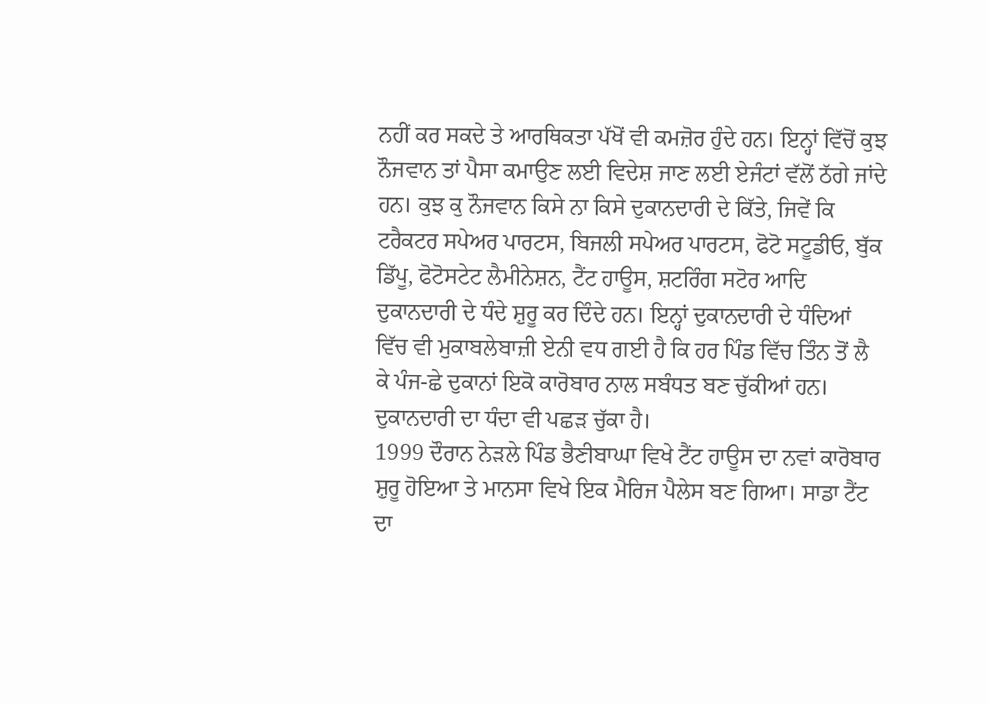ਨਹੀਂ ਕਰ ਸਕਦੇ ਤੇ ਆਰਥਿਕਤਾ ਪੱਖੋਂ ਵੀ ਕਮਜ਼ੋਰ ਹੁੰਦੇ ਹਨ। ਇਨ੍ਹਾਂ ਵਿੱਚੋਂ ਕੁਝ ਨੌਜਵਾਨ ਤਾਂ ਪੈਸਾ ਕਮਾਉਣ ਲਈ ਵਿਦੇਸ਼ ਜਾਣ ਲਈ ਏਜੰਟਾਂ ਵੱਲੋਂ ਠੱਗੇ ਜਾਂਦੇ ਹਨ। ਕੁਝ ਕੁ ਨੌਜਵਾਨ ਕਿਸੇ ਨਾ ਕਿਸੇ ਦੁਕਾਨਦਾਰੀ ਦੇ ਕਿੱਤੇ, ਜਿਵੇਂ ਕਿ ਟਰੈਕਟਰ ਸਪੇਅਰ ਪਾਰਟਸ, ਬਿਜਲੀ ਸਪੇਅਰ ਪਾਰਟਸ, ਫੋਟੋ ਸਟੂਡੀਓ, ਬੁੱਕ ਡਿੱਪੂ, ਫੋਟੋਸਟੇਟ ਲੈਮੀਨੇਸ਼ਨ, ਟੈਂਟ ਹਾਊਸ, ਸ਼ਟਰਿੰਗ ਸਟੋਰ ਆਦਿ ਦੁਕਾਨਦਾਰੀ ਦੇ ਧੰਦੇ ਸ਼ੁਰੂ ਕਰ ਦਿੰਦੇ ਹਨ। ਇਨ੍ਹਾਂ ਦੁਕਾਨਦਾਰੀ ਦੇ ਧੰਦਿਆਂ ਵਿੱਚ ਵੀ ਮੁਕਾਬਲੇਬਾਜ਼ੀ ਏਨੀ ਵਧ ਗਈ ਹੈ ਕਿ ਹਰ ਪਿੰਡ ਵਿੱਚ ਤਿੰਨ ਤੋਂ ਲੈ ਕੇ ਪੰਜ-ਛੇ ਦੁਕਾਨਾਂ ਇਕੋ ਕਾਰੋਬਾਰ ਨਾਲ ਸਬੰਧਤ ਬਣ ਚੁੱਕੀਆਂ ਹਨ। ਦੁਕਾਨਦਾਰੀ ਦਾ ਧੰਦਾ ਵੀ ਪਛੜ ਚੁੱਕਾ ਹੈ।
1999 ਦੌਰਾਨ ਨੇੜਲੇ ਪਿੰਡ ਭੈਣੀਬਾਘਾ ਵਿਖੇ ਟੈਂਟ ਹਾਊਸ ਦਾ ਨਵਾਂ ਕਾਰੋਬਾਰ ਸ਼ੁਰੂ ਹੋਇਆ ਤੇ ਮਾਨਸਾ ਵਿਖੇ ਇਕ ਮੈਰਿਜ ਪੈਲੇਸ ਬਣ ਗਿਆ। ਸਾਡਾ ਟੈਂਟ ਦਾ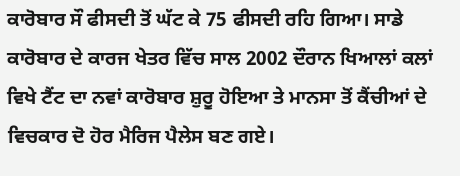ਕਾਰੋਬਾਰ ਸੌ ਫੀਸਦੀ ਤੋਂ ਘੱਟ ਕੇ 75 ਫੀਸਦੀ ਰਹਿ ਗਿਆ। ਸਾਡੇ ਕਾਰੋਬਾਰ ਦੇ ਕਾਰਜ ਖੇਤਰ ਵਿੱਚ ਸਾਲ 2002 ਦੌਰਾਨ ਖਿਆਲਾਂ ਕਲਾਂ ਵਿਖੇ ਟੈਂਟ ਦਾ ਨਵਾਂ ਕਾਰੋਬਾਰ ਸ਼ੁਰੂ ਹੋਇਆ ਤੇ ਮਾਨਸਾ ਤੋਂ ਕੈਂਚੀਆਂ ਦੇ ਵਿਚਕਾਰ ਦੋ ਹੋਰ ਮੈਰਿਜ ਪੈਲੇਸ ਬਣ ਗਏ।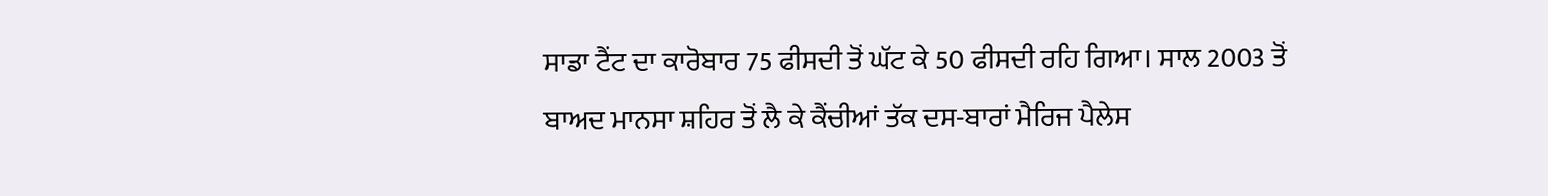ਸਾਡਾ ਟੈਂਟ ਦਾ ਕਾਰੋਬਾਰ 75 ਫੀਸਦੀ ਤੋਂ ਘੱਟ ਕੇ 50 ਫੀਸਦੀ ਰਹਿ ਗਿਆ। ਸਾਲ 2003 ਤੋਂ ਬਾਅਦ ਮਾਨਸਾ ਸ਼ਹਿਰ ਤੋਂ ਲੈ ਕੇ ਕੈਂਚੀਆਂ ਤੱਕ ਦਸ-ਬਾਰਾਂ ਮੈਰਿਜ ਪੈਲੇਸ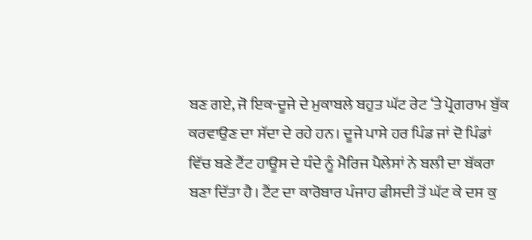ਬਣ ਗਏ, ਜੋ ਇਕ-ਦੂਜੇ ਦੇ ਮੁਕਾਬਲੇ ਬਹੁਤ ਘੱਟ ਰੇਟ ‘ਤੇ ਪ੍ਰੋਗਰਾਮ ਬੁੱਕ ਕਰਵਾਉਣ ਦਾ ਸੱਦਾ ਦੇ ਰਹੇ ਹਨ। ਦੂਜੇ ਪਾਸੇ ਹਰ ਪਿੰਡ ਜਾਂ ਦੋ ਪਿੰਡਾਂ ਵਿੱਚ ਬਣੇ ਟੈਂਟ ਹਾਊਸ ਦੇ ਧੰਦੇ ਨੂੰ ਮੈਰਿਜ ਪੈਲੇਸਾਂ ਨੇ ਬਲੀ ਦਾ ਬੱਕਰਾ ਬਣਾ ਦਿੱਤਾ ਹੈ। ਟੈਂਟ ਦਾ ਕਾਰੋਬਾਰ ਪੰਜਾਹ ਫੀਸਦੀ ਤੋਂ ਘੱਟ ਕੇ ਦਸ ਕੁ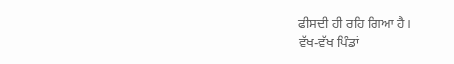ਫੀਸਦੀ ਹੀ ਰਹਿ ਗਿਆ ਹੈ।
ਵੱਖ-ਵੱਖ ਪਿੰਡਾਂ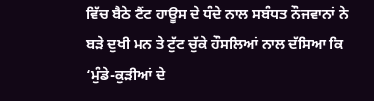ਵਿੱਚ ਬੈਠੇ ਟੈਂਟ ਹਾਊਸ ਦੇ ਧੰਦੇ ਨਾਲ ਸਬੰਧਤ ਨੌਜਵਾਨਾਂ ਨੇ ਬੜੇ ਦੁਖੀ ਮਨ ਤੇ ਟੁੱਟ ਚੁੱਕੇ ਹੌਸਲਿਆਂ ਨਾਲ ਦੱਸਿਆ ਕਿ ‘ਮੁੰਡੇ-ਕੁੜੀਆਂ ਦੇ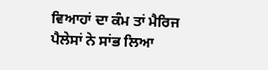ਵਿਆਹਾਂ ਦਾ ਕੰਮ ਤਾਂ ਮੈਰਿਜ ਪੈਲੇਸਾਂ ਨੇ ਸਾਂਭ ਲਿਆ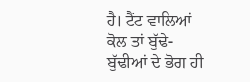ਹੈ। ਟੈਂਟ ਵਾਲਿਆਂ ਕੋਲ ਤਾਂ ਬੁੱਢੇ-ਬੁੱਢੀਆਂ ਦੇ ਭੋਗ ਹੀ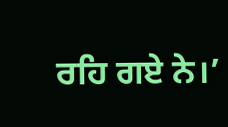ਰਹਿ ਗਏ ਨੇ।’